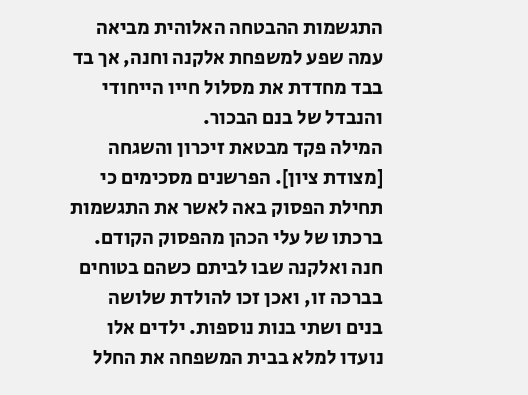התגשמות ההבטחה האלוהית מביאה עמה שפע למשפחת אלקנה וחנה, אך בד בבד מחדדת את מסלול חייו הייחודי והנבדל של בנם הבכור.
המילה פקד מבטאת זיכרון והשגחה [מצודת ציון]. הפרשנים מסכימים כי תחילת הפסוק באה לאשר את התגשמות ברכתו של עלי הכהן מהפסוק הקודם. חנה ואלקנה שבו לביתם כשהם בטוחים בברכה זו, ואכן זכו להולדת שלושה בנים ושתי בנות נוספות. ילדים אלו נועדו למלא בבית המשפחה את החלל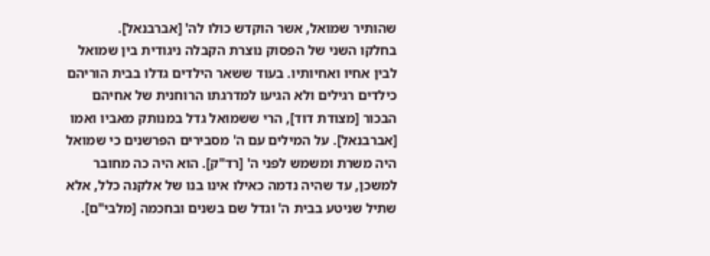שהותיר שמואל, אשר הוקדש כולו לה' [אברבנאל].
בחלקו השני של הפסוק נוצרת הקבלה ניגודית בין שמואל לבין אחיו ואחיותיו. בעוד ששאר הילדים גדלו בבית הוריהם כילדים רגילים ולא הגיעו למדרגתו הרוחנית של אחיהם הבכור [מצודת דוד], הרי ששמואל גדל במנותק מאביו ואמו [אברבנאל]. על המילים עם ה' מסבירים הפרשנים כי שמואל היה משרת ומשמש לפני ה' [רד"ק]. הוא היה כה מחובר למשכן, עד שהיה נדמה כאילו אינו בנו של אלקנה כלל, אלא שתיל שניטע בבית ה' וגדל שם בשנים ובחכמה [מלבי"ם].